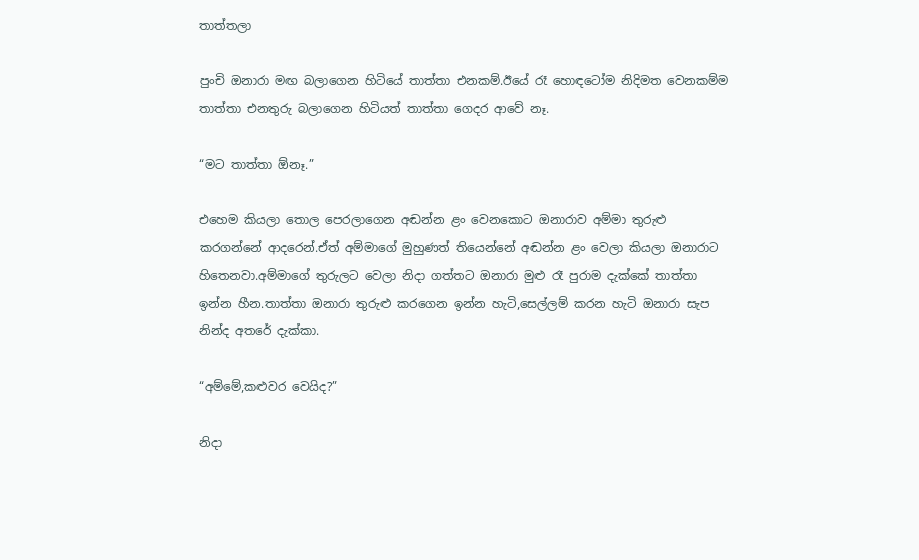තාත්තලා

පුංචි ඔනාරා මඟ බලාගෙන හිටියේ තාත්තා එනකම්.ඊයේ රෑ හොඳටෝම නිදිමත වෙනකම්ම තාත්තා එනතුරු බලාගෙන හිටියත් තාත්තා ගෙදර ආවේ නෑ.

“මට තාත්තා ඕනෑ.”

එහෙම කියලා තොල පෙරලාගෙන අඬන්න ළං වෙනකොට ඔනාරාව අම්මා තුරුළු කරගන්නේ ආදරෙන්.ඒත් අම්මාගේ මුහුණත් තියෙන්නේ අඬන්න ළං වෙලා කියලා ඔනාරාට හිතෙනවා.අම්මාගේ තුරුලට වෙලා නිදා ගත්තට ඔනාරා මුළු රෑ පුරාම දැක්කේ තාත්තා ඉන්න හීන.තාත්තා ඔනාරා තුරුළු කරගෙන ඉන්න හැටි,සෙල්ලම් කරන හැටි ඔනාරා සැප නින්ද අතරේ දැක්කා.

“අම්මේ,කළුවර වෙයිද?”

නිදා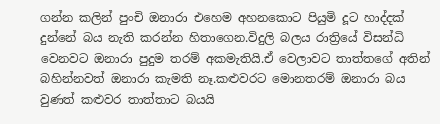ගන්න කලින් පුංචි ඔනාරා එහෙම අහනකොට පියුමි දූට හාද්දක් දුන්නේ බය නැති කරන්න හිතාගෙන.විදුලි බලය රාත්‍රියේ විසන්ධි වෙනවට ඔනාරා පුදුම තරම් අකමැතියි.ඒ වෙලාවට තාත්තගේ අතින් බහින්නවත් ඔනාරා කැමති නෑ.කළුවරට මොනතරම් ඔනාරා බය වුණත් කළුවර තාත්තාට බයයි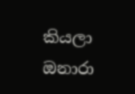කියලා ඔනාරා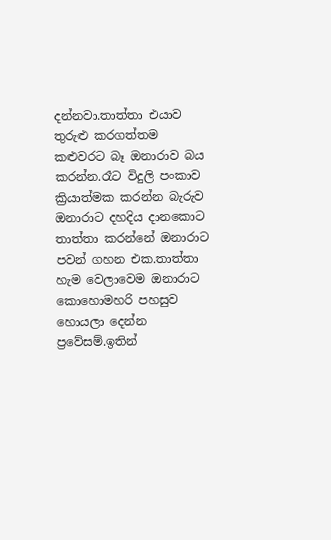දන්නවා.තාත්තා එයාව තුරුළු කරගත්තම කළුවරට බෑ ඔනාරාව බය කරන්න.රෑට විදුලි පංකාව ක්‍රියාත්මක කරන්න බැරුව ඔනාරාට දහදිය දානකොට තාත්තා කරන්නේ ඔනාරාට පවන් ගහන එක.තාත්තා හැම වෙලාවෙම ඔනාරාට කොහොමහරි පහසුව හොයලා දෙන්න ප්‍රවේසම්.ඉතින්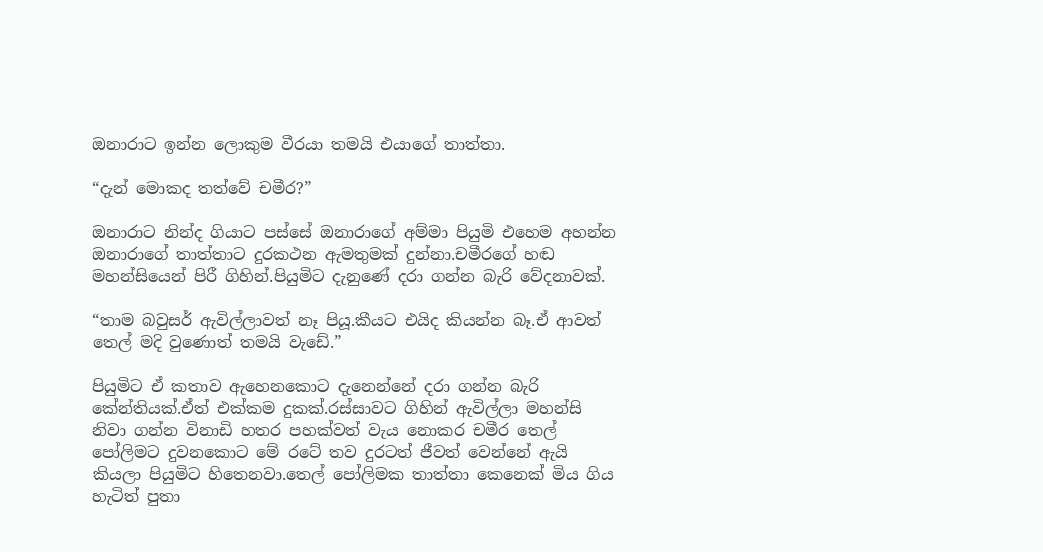ඔනාරාට ඉන්න ලොකුම වීරයා තමයි එයාගේ තාත්තා.

“දැන් මොකද තත්වේ චමීර?”

ඔනාරාට නින්ද ගියාට පස්සේ ඔනාරාගේ අම්මා පියුමි එහෙම අහන්න ඔනාරාගේ තාත්තාට දුරකථන ඇමතුමක් දුන්නා.චමීරගේ හඬ මහන්සියෙන් පිරී ගිහින්.පියුමිට දැනුණේ දරා ගන්න බැරි වේදනාවක්.

“තාම බවුසර් ඇවිල්ලාවත් නෑ පියූ.කීයට එයිද කියන්න බෑ.ඒ ආවත් තෙල් මදි වුණොත් තමයි වැඩේ.”

පියුමිට ඒ කතාව ඇහෙනකොට දැනෙන්නේ දරා ගන්න බැරි කේන්තියක්.ඒත් එක්කම දුකක්.රස්සාවට ගිහින් ඇවිල්ලා මහන්සි නිවා ගන්න විනාඩි හතර පහක්වත් වැය නොකර චමීර තෙල් පෝලිමට දුවනකොට මේ රටේ තව දුරටත් ජීවත් වෙන්නේ ඇයි කියලා පියුමිට හිතෙනවා.තෙල් පෝලිමක තාත්තා කෙනෙක් මිය ගිය හැටිත් පුතා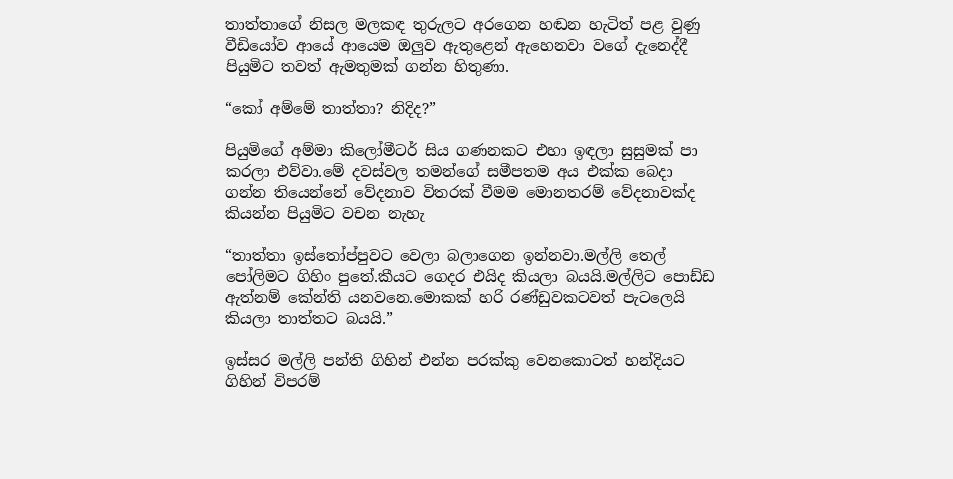තාත්තාගේ නිසල මලකඳ තුරුලට අරගෙන හඬන හැටිත් පළ වුණු වීඩියෝව ආයේ ආයෙම ඔලුව ඇතුළෙන් ඇහෙනවා වගේ දැනෙද්දී පියුමිට තවත් ඇමතුමක් ගන්න හිතුණා.

“කෝ අම්මේ තාත්තා? නිදිද?”

පියුමිගේ අම්මා කිලෝමීටර් සිය ගණනකට එහා ඉඳලා සුසුමක් පා කරලා එව්වා.මේ දවස්වල තමන්ගේ සමීපතම අය එක්ක බෙදා ගන්න තියෙන්නේ වේදනාව විතරක් වීමම මොනතරම් වේදනාවක්ද කියන්න පියුමිට වචන නැහැ

“තාත්තා ඉස්තෝප්පුවට වෙලා බලාගෙන ඉන්නවා.මල්ලි තෙල් පෝලිමට ගිහිං පුතේ.කීයට ගෙදර එයිද කියලා බයයි.මල්ලිට පොඩ්ඩ ඇත්නම් කේන්ති යනවනෙ.මොකක් හරි රණ්ඩුවකටවත් පැටලෙයි කියලා තාත්තට බයයි.”

ඉස්සර මල්ලි පන්ති ගිහින් එන්න පරක්කු වෙනකොටත් හන්දියට ගිහින් විපරම්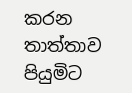කරන තාත්තාව පියුමිට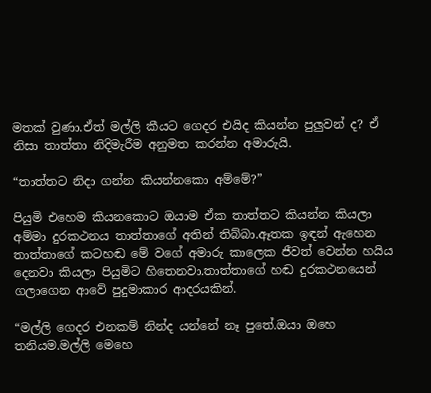මතක් වුණා.ඒත් මල්ලි කීයට ගෙදර එයිද කියන්න පුලුවන් ද? ඒ නිසා තාත්තා නිදිමැරීම අනුමත කරන්න අමාරුයි.

“තාත්තට නිදා ගන්න කියන්නකො අම්මේ?”

පියුමි එහෙම කියනකොට ඔයාම ඒක තාත්තට කියන්න කියලා අම්මා දුරකථනය තාත්තාගේ අතින් තිබ්බා.ඈතක ඉඳන් ඇහෙන තාත්තාගේ කටහඬ මේ වගේ අමාරු කාලෙක ජීවත් වෙන්න හයිය දෙනවා කියලා පියුමිට හිතෙනවා.තාත්තාගේ හඬ දුරකථනයෙන් ගලාගෙන ආවේ පුදුමාකාර ආදරයකින්.

“මල්ලි ගෙදර එනකම් නින්ද යන්නේ නෑ පුතේ.ඔයා ඔහෙ තනියම.මල්ලි මෙහෙ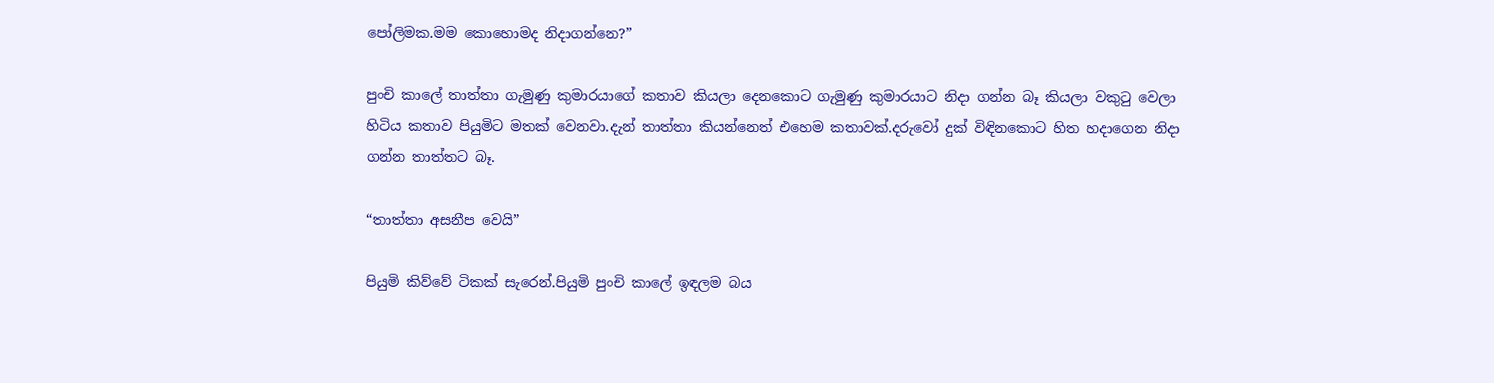පෝලිමක.මම කොහොමද නිදාගන්නෙ?”

පුංචි කාලේ තාත්තා ගැමුණු කුමාරයාගේ කතාව කියලා දෙනකොට ගැමුණු කුමාරයාට නිදා ගන්න බෑ කියලා වකුටු වෙලා හිටිය කතාව පියුමිට මතක් වෙනවා.දැන් තාත්තා කියන්නෙත් එහෙම කතාවක්.දරුවෝ දුක් විඳිනකොට හිත හදාගෙන නිදා ගන්න තාත්තට බෑ.

“තාත්තා අසනීප වෙයි”

පියුමි කිව්වේ ටිකක් සැරෙන්.පියුමි පුංචි කාලේ ඉඳලම බය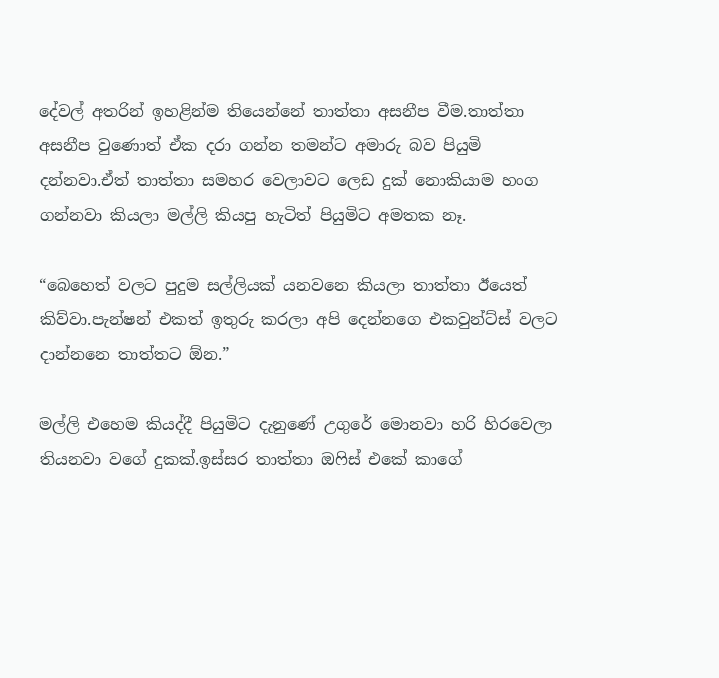දේවල් අතරින් ඉහළින්ම තියෙන්නේ තාත්තා අසනීප වීම.තාත්තා අසනීප වුණොත් ඒක දරා ගන්න තමන්ට අමාරු බව පියුමි දන්නවා.ඒත් තාත්තා සමහර වෙලාවට ලෙඩ දුක් නොකියාම හංග ගන්නවා කියලා මල්ලි කියපු හැටිත් පියුමිට අමතක නෑ.

“බෙහෙත් වලට පුදුම සල්ලියක් යනවනෙ කියලා තාත්තා ඊයෙත් කිව්වා.පැන්ෂන් එකත් ඉතුරු කරලා අපි දෙන්නගෙ එකවුන්ට්ස් වලට දාන්නනෙ තාත්තට ඕන.”

මල්ලි එහෙම කියද්දී පියුමිට දැනුණේ උගුරේ මොනවා හරි හිරවෙලා තියනවා වගේ දුකක්.ඉස්සර තාත්තා ඔෆිස් එකේ කාගේ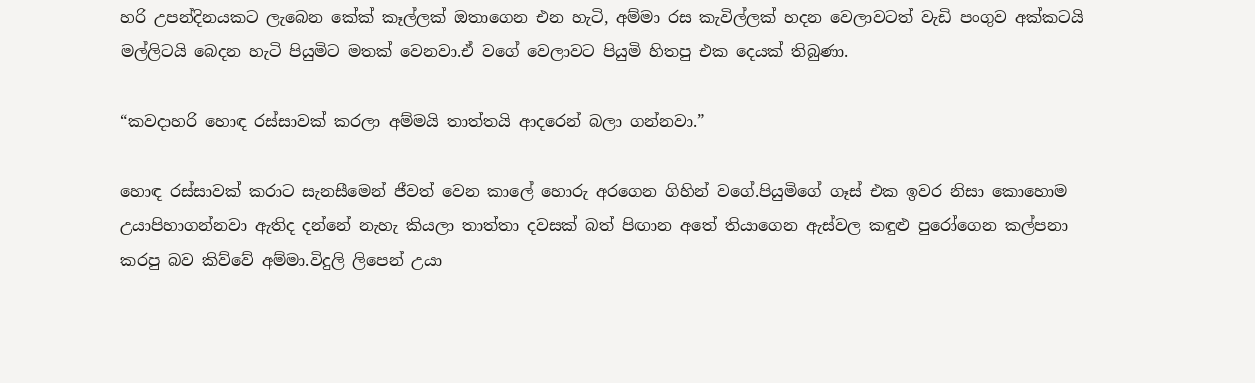හරි උපන්දිනයකට ලැබෙන කේක් කෑල්ලක් ඔතාගෙන එන හැටි, අම්මා රස කැවිල්ලක් හදන වෙලාවටත් වැඩි පංගුව අක්කටයි මල්ලිටයි බෙදන හැටි පියුමිට මතක් වෙනවා.ඒ වගේ වෙලාවට පියුමි හිතපු එක දෙයක් තිබුණා.

“කවදාහරි හොඳ රස්සාවක් කරලා අම්මයි තාත්තයි ආදරෙන් බලා ගන්නවා.”

හොඳ රස්සාවක් කරාට සැනසීමෙන් ජීවත් වෙන කාලේ හොරු අරගෙන ගිහින් වගේ.පියුමිගේ ගෑස් එක ඉවර නිසා කොහොම උයාපිහාගන්නවා ඇතිද දන්නේ නැහැ කියලා තාත්තා දවසක් බත් පිඟාන අතේ තියාගෙන ඇස්වල කඳුළු පුරෝගෙන කල්පනා කරපු බව කිව්වේ අම්මා.විදුලි ලිපෙන් උයා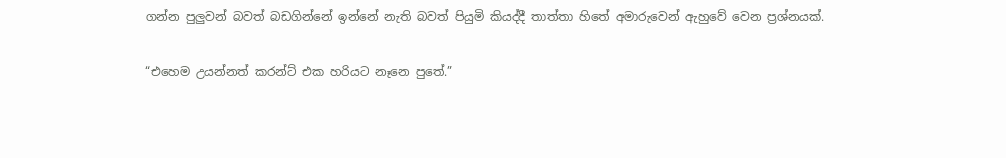ගන්න පුලුවන් බවත් බඩගින්නේ ඉන්නේ නැති බවත් පියුමි කියද්දී තාත්තා හිතේ අමාරුවෙන් ඇහුවේ වෙන ප්‍රශ්නයක්.

“එහෙම උයන්නත් කරන්ට් එක හරියට නෑනෙ පුතේ.”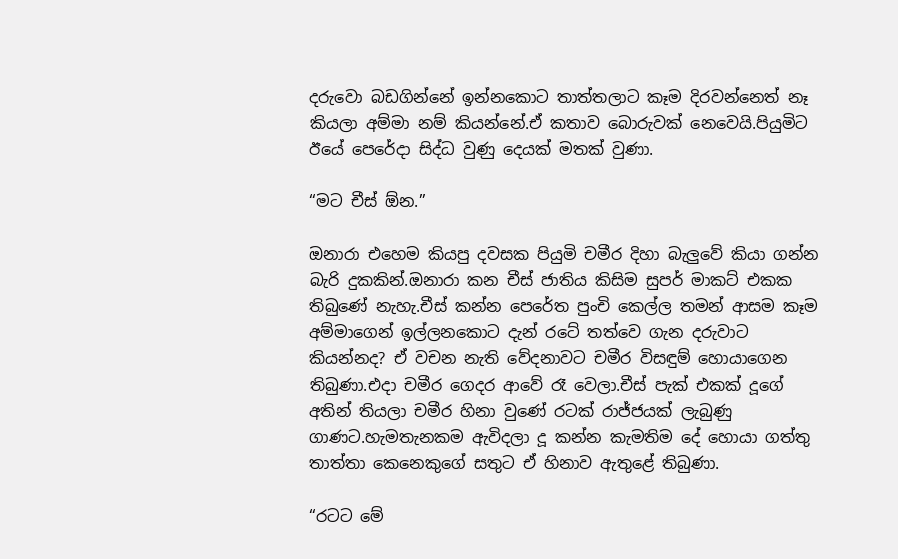දරුවො බඩගින්නේ ඉන්නකොට තාත්තලාට කෑම දිරවන්නෙත් නෑ කියලා අම්මා නම් කියන්නේ.ඒ කතාව බොරුවක් නෙවෙයි.පියුමිට ඊයේ පෙරේදා සිද්ධ වුණු දෙයක් මතක් වුණා.

“මට චීස් ඕන.”

ඔනාරා එහෙම කියපු දවසක පියුමි චමීර දිහා බැලුවේ කියා ගන්න බැරි දුකකින්.ඔනාරා කන චීස් ජාතිය කිසිම සුපර් මාකට් එකක තිබුණේ නැහැ.චීස් කන්න පෙරේත පුංචි කෙල්ල තමන් ආසම කෑම අම්මාගෙන් ඉල්ලනකොට දැන් රටේ තත්වෙ ගැන දරුවාට කියන්නද? ඒ වචන නැති වේදනාවට චමීර විසඳුම් හොයාගෙන තිබුණා.එදා චමීර ගෙදර ආවේ රෑ වෙලා.චීස් පැක් එකක් දූගේ අතින් තියලා චමීර හිනා වුණේ රටක් රාජ්ජයක් ලැබුණු ගාණට.හැමතැනකම ඇවිදලා දූ කන්න කැමතිම දේ හොයා ගත්තු තාත්තා කෙනෙකුගේ සතුට ඒ හිනාව ඇතුළේ තිබුණා.

“රටට මේ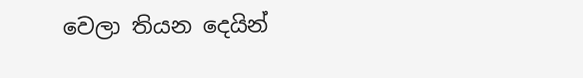වෙලා තියන දෙයින්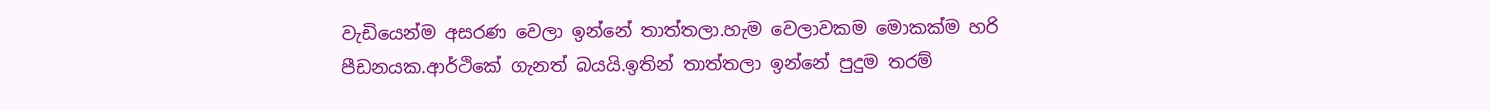වැඩියෙන්ම අසරණ වෙලා ඉන්නේ තාත්තලා.හැම වෙලාවකම මොකක්ම හරි පීඩනයක.ආර්ථිකේ ගැනත් බයයි.ඉතින් තාත්තලා ඉන්නේ පුදුම තරම්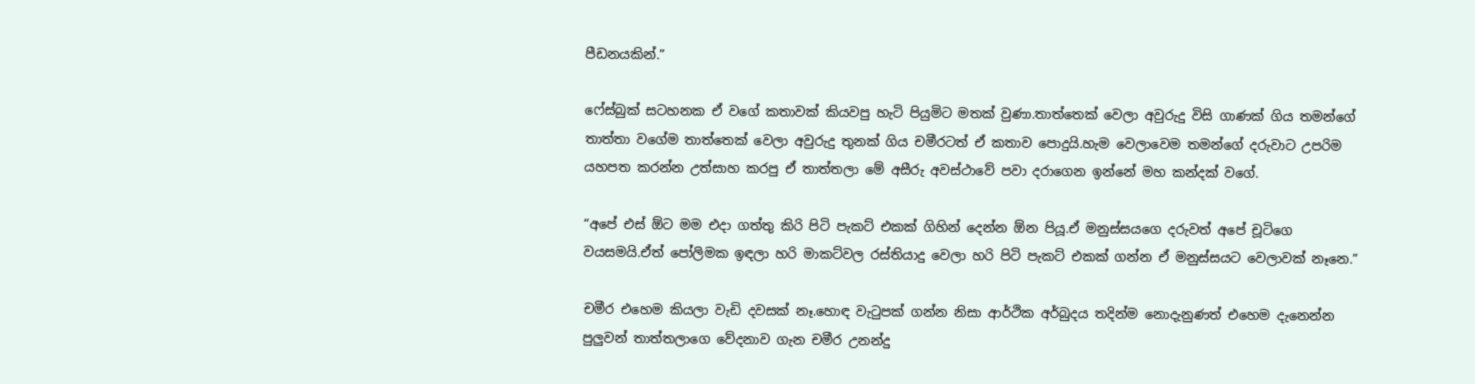පීඩනයකින්.”

ෆේස්බුක් සටහනක ඒ වගේ කතාවක් කියවපු හැටි පියුමිට මතක් වුණා.තාත්තෙක් වෙලා අවුරුදු විසි ගාණක් ගිය තමන්ගේ තාත්තා වගේම තාත්තෙක් වෙලා අවුරුදු තුනක් ගිය චමීරටත් ඒ කතාව පොදුයි.හැම වෙලාවෙම තමන්ගේ දරුවාට උපරිම යහපත කරන්න උත්සාහ කරපු ඒ තාත්තලා මේ අසීරු අවස්ථාවේ පවා දරාගෙන ඉන්නේ මහ කන්දක් වගේ.

“අපේ එස් ඕට මම එදා ගත්තු කිරි පිටි පැකට් එකක් ගිහින් දෙන්න ඕන පියූ.ඒ මනුස්සයගෙ දරුවත් අපේ චූටිගෙ වයසමයි.ඒත් පෝලිමක ඉඳලා හරි මාකට්වල රස්තියාදු වෙලා හරි පිටි පැකට් එකක් ගන්න ඒ මනුස්සයට වෙලාවක් නෑනෙ.”

චමීර එහෙම කියලා වැඩි දවසක් නෑ.හොඳ වැටුපක් ගන්න නිසා ආර්ථික අර්බුදය තදින්ම නොදැනුණත් එහෙම දැනෙන්න පුලුවන් තාත්තලාගෙ වේදනාව ගැන චමීර උනන්දු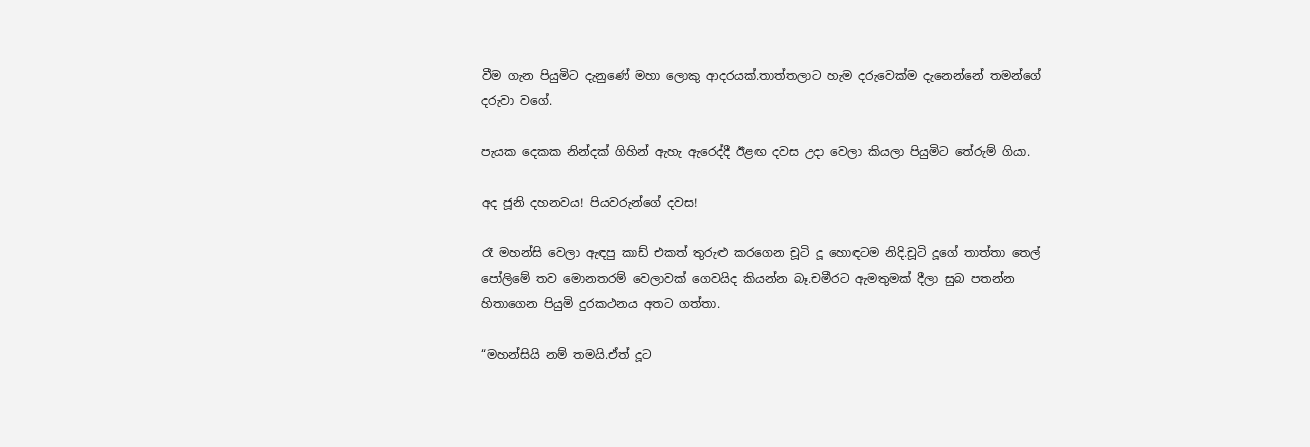වීම ගැන පියුමිට දැනුණේ මහා ලොකු ආදරයක්.තාත්තලාට හැම දරුවෙක්ම දැනෙන්නේ තමන්ගේ දරුවා වගේ.

පැයක දෙකක නින්දක් ගිහින් ඇහැ ඇරෙද්දී ඊළඟ දවස උදා වෙලා කියලා පියුමිට තේරුම් ගියා.

අද ජූනි දහනවය! පියවරුන්ගේ දවස!

රෑ මහන්සි වෙලා ඇඳපු කාඩ් එකත් තුරුළු කරගෙන චූටි දූ හොඳටම නිදි.චූටි දූගේ තාත්තා තෙල් පෝලිමේ තව මොනතරම් වෙලාවක් ගෙවයිද කියන්න බෑ.චමීරට ඇමතුමක් දීලා සුබ පතන්න හිතාගෙන පියුමි දුරකථනය අතට ගත්තා.

“මහන්සියි නම් තමයි.ඒත් දූට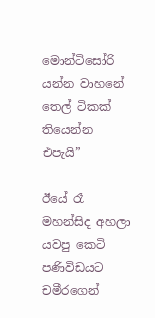මොන්ටිසෝරි යන්න වාහනේ තෙල් ටිකක් තියෙන්න එපැයි”

ඊයේ රෑ මහන්සිද අහලා යවපු කෙටි පණිවිඩයට චමීරගෙන්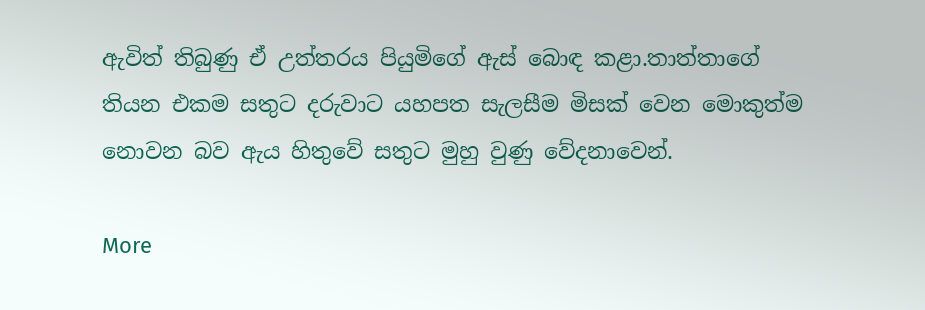ඇවිත් තිබුණු ඒ උත්තරය පියුමිගේ ඇස් බොඳ කළා.තාත්තාගේ තියන එකම සතුට දරුවාට යහපත සැලසීම මිසක් වෙන මොකුත්ම නොවන බව ඇය හිතුවේ සතුට මුහු වුණු වේදනාවෙන්.

More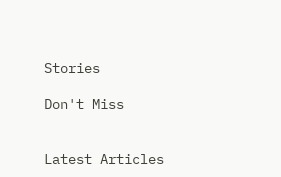Stories

Don't Miss


Latest Articles